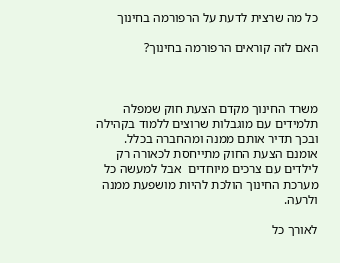כל מה שרצית לדעת על הרפורמה בחינוך

האם לזה קוראים הרפורמה בחינוך?



משרד החינוך מקדם הצעת חוק שמפלה תלמידים עם מוגבלות שרוצים ללמוד בקהילה ובכך תדיר אותם ממנה ומהחברה בכלל. אומנם הצעת החוק מתייחסת לכאורה רק לילדים עם צרכים מיוחדים  אבל למעשה כל מערכת החינוך הולכת להיות מושפעת ממנה ולרעה.

לאורך כל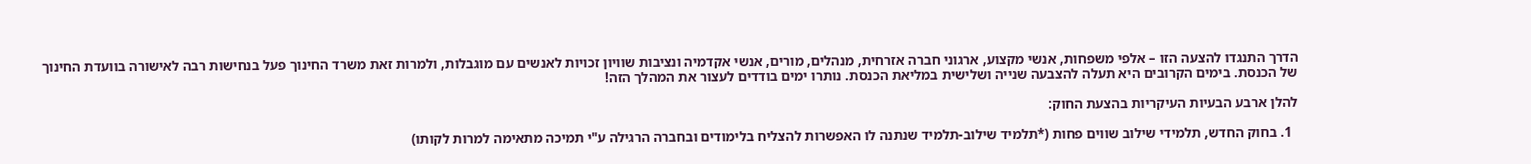הדרך התנגדו להצעה הזו – אלפי משפחות, אנשי מקצוע, ארגוני חברה אזרחית, מנהלים, מורים, אנשי אקדמיה ונציבות שוויון זכויות לאנשים עם מוגבלות, ולמרות זאת משרד החינוך פעל בנחישות רבה לאישורה בוועדת החינוך של הכנסת. בימים הקרובים היא תעלה להצבעה שנייה ושלישית במליאת הכנסת. נותרו ימים בודדים לעצור את המהלך הזה!

להלן ארבע הבעיות העיקריות בהצעת החוק:

  1. בחוק החדש, תלמידי שילוב שווים פחות (*תלמיד שילוב-תלמיד שנתנה לו האפשרות להצליח בלימודים ובחברה הרגילה ע"י תמיכה מתאימה למרות לקותו)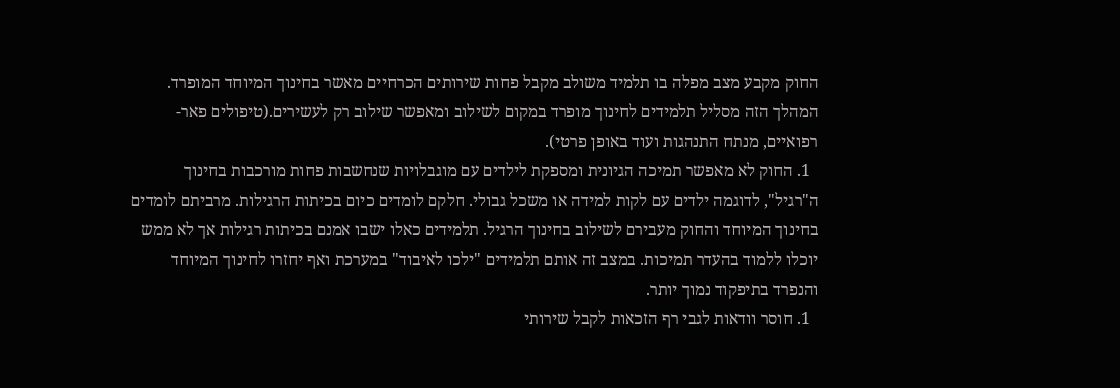החוק מקבע מצב מפלה בו תלמיד משולב מקבל פחות שירותים הכרחיים מאשר בחינוך המיוחד המופרד. המהלך הזה מסליל תלמידים לחינוך מופרד במקום לשילוב ומאפשר שילוב רק לעשירים.(טיפולים פאר-רפואיים, מנתח התנהגות ועוד באופן פרטי).
  1. החוק לא מאפשר תמיכה הגיונית ומספקת לילדים עם מוגבלויות שנחשבות פחות מורכבות בחינוך ה"רגיל", לדוגמה ילדים עם לקות למידה או משכל גבולי. חלקם לומדים כיום בכיתות הרגילות. מרביתם לומדים בחינוך המיוחד והחוק מעבירם לשילוב בחינוך הרגיל. תלמידים כאלו ישבו אמנם בכיתות רגילות אך לא ממש יוכלו ללמוד בהעדר תמיכות. במצב זה אותם תלמידים "ילכו לאיבוד" במערכת ואף יחזרו לחינוך המיוחד והנפרד בתיפקוד נמוך יותר.
  1. חוסר וודאות לגבי רף הזכאות לקבל שירותי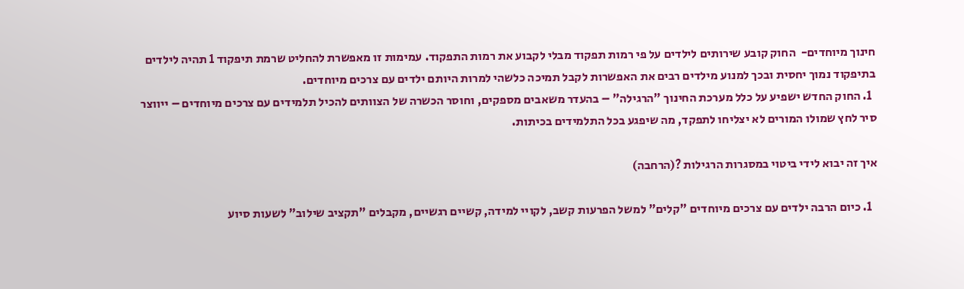חינוך מיוחדים-  החוק קובע שירותים לילדים על פי רמות תפקוד מבלי לקבוע את רמות התפקוד. עמימות זו מאפשרת להחליט שרמת תיפקוד 1 תהיה לילדים בתיפקוד נמוך יחסית ובכך למנוע מילדים רבים את האפשרות לקבל תמיכה כלשהי למרות היותם ילדים עם צרכים מיוחדים.
  1. החוק החדש ישפיע על כלל מערכת החינוך "הרגילה" – בהעדר משאבים מספקים, וחוסר הכשרה של הצוותים להכיל תלמידים עם צרכים מיוחדים – ייווצר סיר לחץ שמולו המורים לא יצליחו לתפקד, מה שיפגע בכל התלמידים בכיתות.

איך זה יבוא לידי ביטוי במסגרות הרגילות ?(הרחבה)

  1. כיום הרבה ילדים עם צרכים מיוחדים "קלים" למשל הפרעות קשב, לקויי למידה, קשיים רגשיים, מקבלים "תקציב שילוב" לשעות סיוע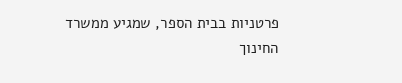פרטניות בבית הספר, שמגיע ממשרד החינוך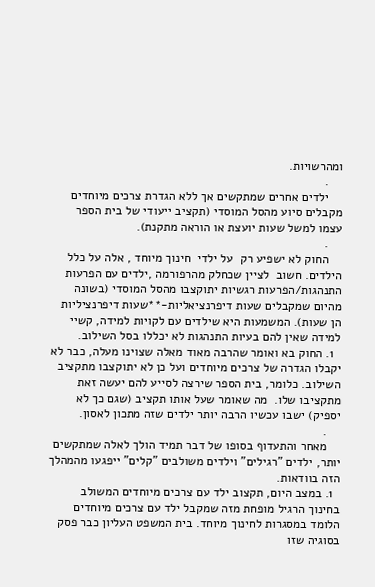ומהרשויות.
    .
    ילדים אחרים שמתקשים אך ללא הגדרת צרכים מיוחדים מקבלים סיוע מהסל המוסדי (תקציב ייעודי של בית הספר עצמו למשל שעות יועצת או הוראה מתקנת).
    .
    החוק לא ישפיע רק  על ילדי  חינוך מיוחד , אלה על כלל הילדים. חשוב  לציין שכחלק מהרפורמה ,ילדים עם הפרעות התנהגות/הפרעות רגשיות יתוקצבו מהסל המוסדי (בשונה מהיום שמקבלים שעות דיפרנציאליות-**שעות דיפרנציליות הן שעות). המשמעות היא שילדים עם לקויות למידה, קשיי למידה שאין להם בעיות התנהגות לא יכללו בסל השילוב.
  1. החוק בא ואומר שהרבה מאוד מאלה שצוינו מעלה, כבר לא יקבלו הגדרה של צרכים מיוחדים ועל כן לא יתוקצבו מתקציב השילוב. כלומר, בית הספר שירצה לסייע להם יעשה זאת מתקציבו שלו.  מה שאומר שעל אותו תקציב (שגם כך לא יספיק) ישבו עכשיו הרבה יותר ילדים שזה מתכון לאסון.
    .
    מאחר והתעדוף בסופו של דבר תמיד הולך לאלה שמתקשים יותר, ילדים "רגילים" וילדים משולבים "קלים" ייפגעו מהמהלך הזה בוודאות.
  1. במצב היום, תקצוב ילד עם צרכים מיוחדים המשולב בחינוך הרגיל מופחת מזה שמקבל ילד עם צרכים מיוחדים הלומד במסגרות לחינוך מיוחד. בית המשפט העליון כבר פסק בסוגיה שזו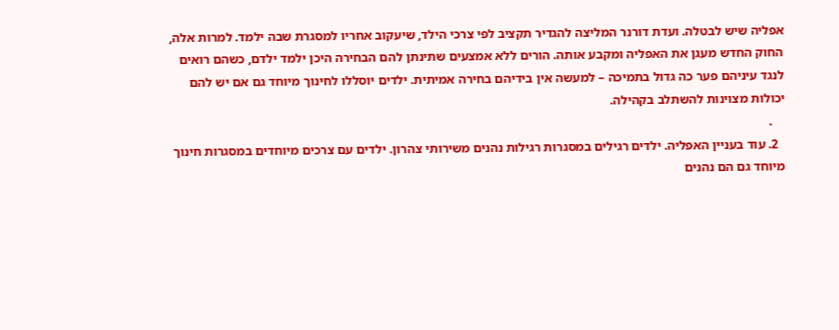אפליה שיש לבטלה. ועדת דורנר המליצה להגדיר תקציב לפי צרכי הילד, שיעקוב אחריו למסגרת שבה ילמד. למרות אלה, החוק החדש מעגן את האפליה ומקבע אותה. הורים ללא אמצעים שתינתן להם הבחירה היכן ילמד ילדם, כשהם רואים לנגד עיניהם פער כה גדול בתמיכה – למעשה אין בידיהם בחירה אמיתית. ילדים יוסללו לחינוך מיוחד גם אם יש להם יכולות מצוינות להשתלב בקהילה.
    .
  2. עוד בעניין האפליה. ילדים רגילים במסגרות רגילות נהנים משירותי צהרון. ילדים עם צרכים מיוחדים במסגרות חינוך מיוחד גם הם נהנים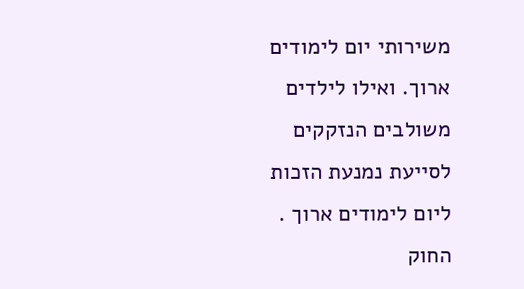משירותי יום לימודים ארוך. ואילו לילדים משולבים הנזקקים לסייעת נמנעת הזכות ליום לימודים ארוך . החוק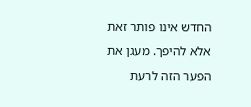החדש אינו פותר זאת אלא להיפך. מעגן את הפער הזה לרעת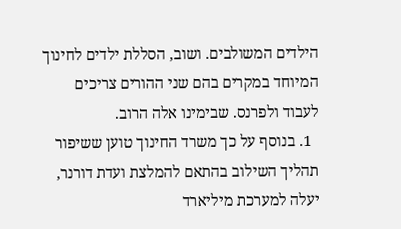הילדים המשולבים. ושוב, הסללת ילדים לחינוך המיוחד במקרים בהם שני ההורים צריכים לעבוד ולפרנס. שבימינו אלה הרוב.
  1. בנוסף על כך משרד החינוך טוען ששיפור תהליך השילוב בהתאם להמלצת ועדת דורנר, יעלה למערכת מיליארד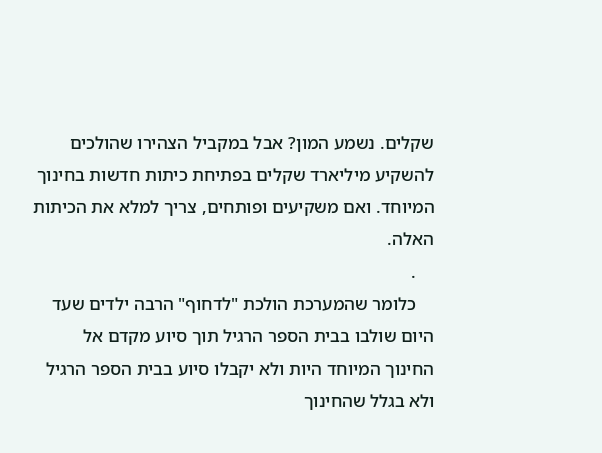שקלים. נשמע המון? אבל במקביל הצהירו שהולכים להשקיע מיליארד שקלים בפתיחת כיתות חדשות בחינוך המיוחד. ואם משקיעים ופותחים, צריך למלא את הכיתות האלה.
    .
    כלומר שהמערכת הולכת "לדחוף" הרבה ילדים שעד היום שולבו בבית הספר הרגיל תוך סיוע מקדם אל החינוך המיוחד היות ולא יקבלו סיוע בבית הספר הרגיל ולא בגלל שהחינוך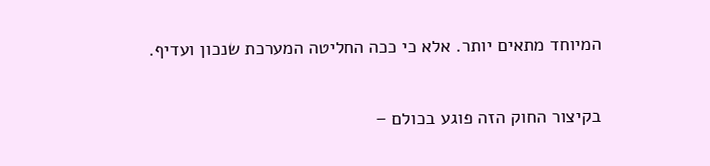המיוחד מתאים יותר. אלא כי ככה החליטה המערכת שנכון ועדיף.

בקיצור החוק הזה פוגע בכולם –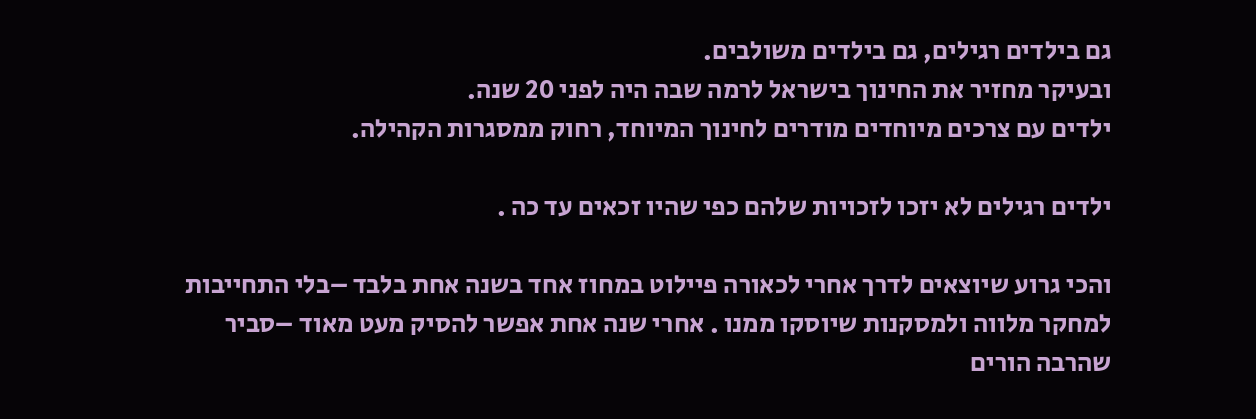גם בילדים רגילים, גם בילדים משולבים.
ובעיקר מחזיר את החינוך בישראל לרמה שבה היה לפני 20 שנה.
ילדים עם צרכים מיוחדים מודרים לחינוך המיוחד, רחוק ממסגרות הקהילה.

ילדים רגילים לא יזכו לזכויות שלהם כפי שהיו זכאים עד כה .

והכי גרוע שיוצאים לדרך אחרי לכאורה פיילוט במחוז אחד בשנה אחת בלבד –בלי התחייבות למחקר מלווה ולמסקנות שיוסקו ממנו . אחרי שנה אחת אפשר להסיק מעט מאוד –סביר שהרבה הורים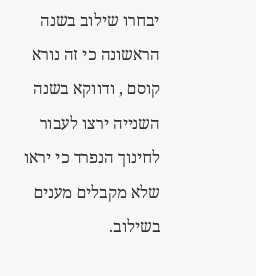יבחרו שילוב בשנה הראשונה כי זה נורא קוסם , ודווקא בשנה השנייה ירצו לעבור לחינוך הנפרד כי יראו שלא מקבלים מענים בשילוב.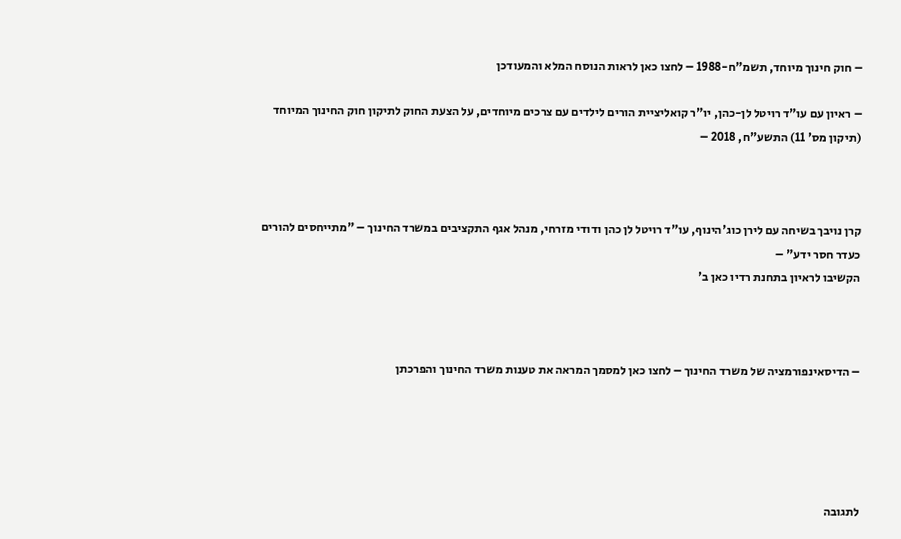– חוק חינוך מיוחד, תשמ"ח-1988 – לחצו כאן לראות הנוסח המלא והמעודכן

– ראיון עם עו"ד רויטל לן-כהן, יו"ר קואליציית הורים לילדים עם צרכים מיוחדים, על הצעת החוק לתיקון חוק החינוך המיוחד (תיקון מס' 11) התשע"ח, 2018 –



קרן נויבך בשיחה עם לירן כוג'הינוף, עו"ד רויטל לן כהן ודודי מזרחי, מנהל אגף התקציבים במשרד החינוך – "מתייחסים להורים כעדר חסר ידע" –
הקשיבו לראיון בתחנת רדיו כאן ב'



– הדיסאינפורמציה של משרד החינוך – לחצו כאן למסמך המראה את טענות משרד החינוך והפרכתן





לתגובה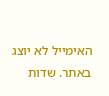האימייל לא יוצג באתר. שדות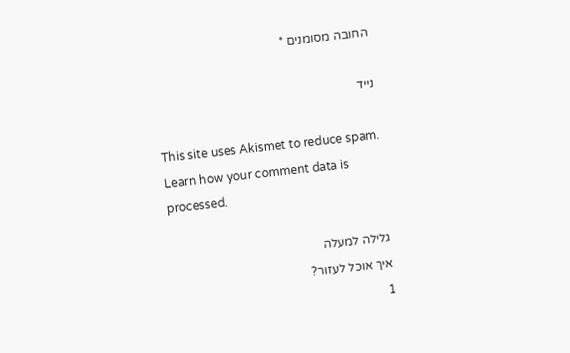החובה מסומנים *

נייד

This site uses Akismet to reduce spam. Learn how your comment data is processed.

גלילה למעלה
איך אוכל לעזור?
1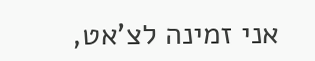אני זמינה לצ'אט,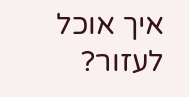איך אוכל לעזור?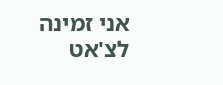אני זמינה לצ'אט